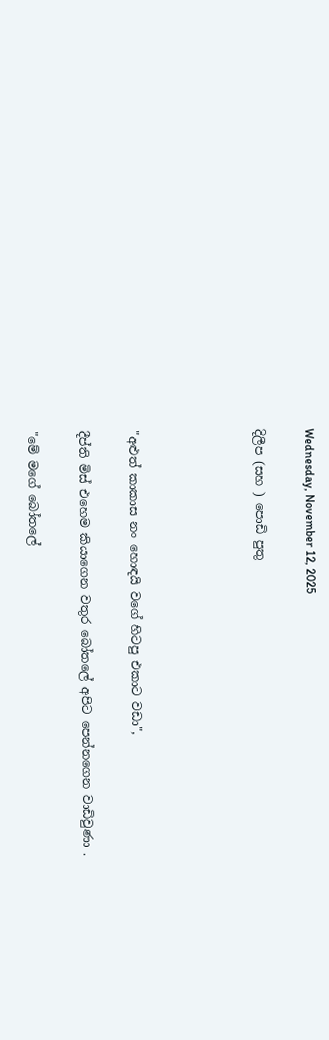Wednesday, November 12, 2025

දිලීප (සහ ) පොඩි පුතු




"අළුත් කාකාස නං හොඳයි වගේ හිටපු එකාට වඩා",

දීප්ති මිස් එහෙම කියාගෙන වතුර බෝතලේ අපිට පෙන්නගෙන වාඩිවුණා .

"මේ මගේ බෝතලේ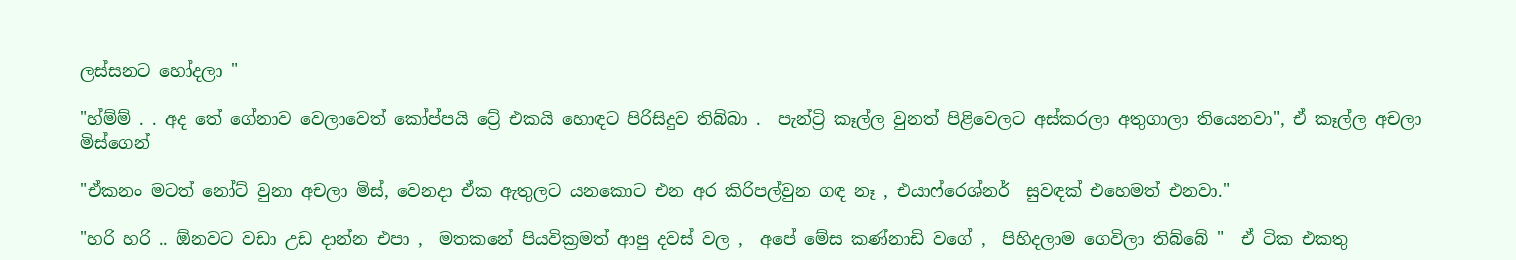ලස්සනට හෝදලා "

"හ්ම්ම් . . අද තේ ගේනාව වෙලාවෙත් කෝප්පයි ට්‍රේ එකයි හොඳට පිරිසිදුව තිබ්බා .  පැන්ට්‍රි කෑල්ල වුනත් පිළිවෙලට අස්කරලා අතුගාලා තියෙනවා", ඒ කෑල්ල අචලා මිස්ගෙන්

"ඒකනං මටත් නෝට් වුනා අචලා මිස්, වෙනදා ඒක ඇතුලට යනකොට එන අර කිරිපල්වුන ගඳ නෑ , එයාෆ්රෙශ්නර්  සුවඳක් එහෙමත් එනවා."

"හරි හරි .. ඕනවට වඩා උඩ දාන්න එපා ,  මතකනේ පියවික්‍රමත් ආපු දවස් වල ,  අපේ මේස කණ්නාඩි වගේ ,  පිහිදලාම ගෙවිලා තිබ්බේ "  ඒ ටික එකතු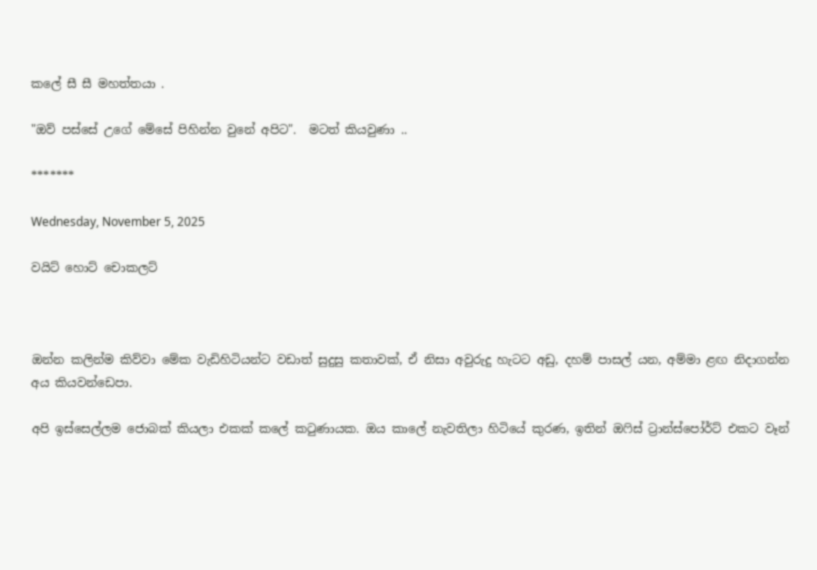කලේ සී සී මහත්තයා .

"ඔව් පස්සේ උගේ මේසේ පිහින්න වුනේ අපිට".  මටත් කියවුණා ..

*******

Wednesday, November 5, 2025

වයිට් හොට් චොකලට්



ඔන්න කලින්ම කිව්වා මේක වැඩිහිටියන්ට වඩාත් සුදුසු කතාවක්, ඒ නිසා අවුරුදු හැටට අඩු, දහම් පාසල් යන, අම්මා ළඟ නිදාගන්න අය කියවන්ඩෙපා.

අපි ඉස්සෙල්ලම ජොබක් කියලා එකක් කලේ කටුණායක. ඔය කාලේ නැවතිලා හිටියේ කුරණ, ඉතින් ඔෆිස් ට්‍රාන්ස්පෝර්ට් එකට වෑන්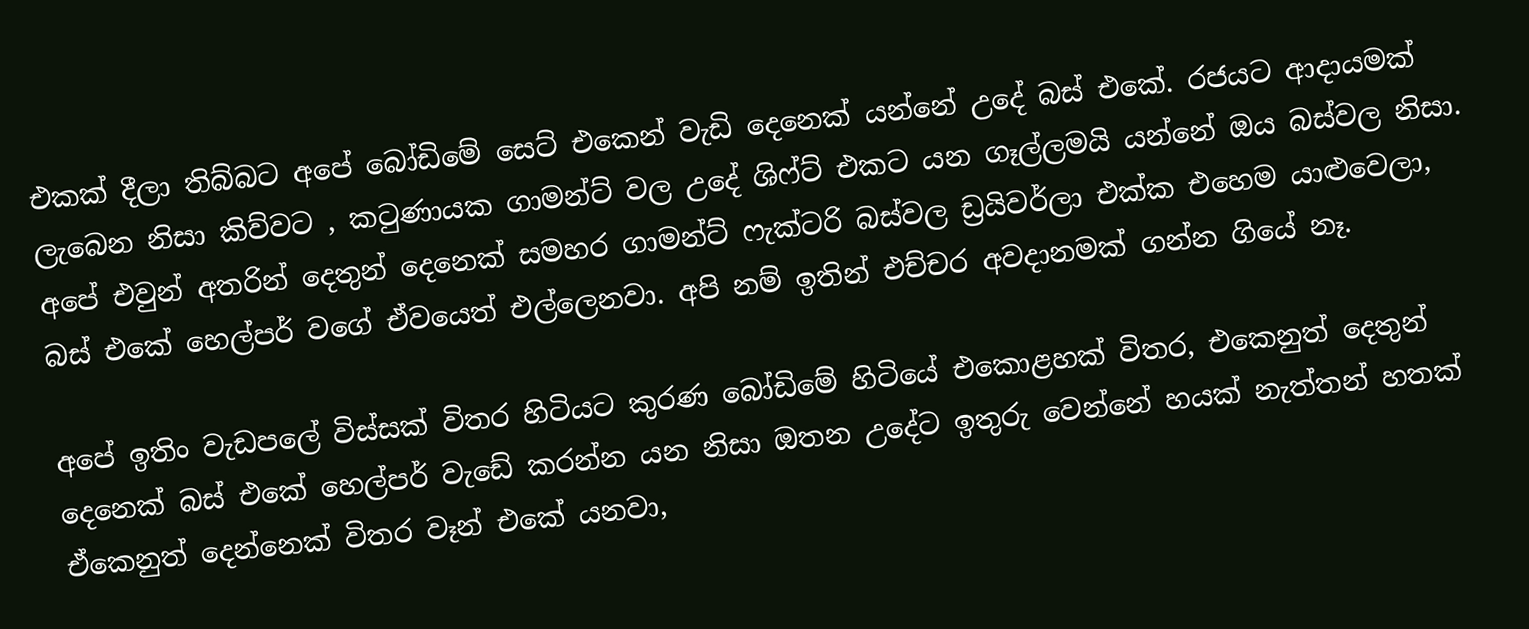එකක් දීලා තිබ්බට අපේ බෝඩිමේ සෙට් එකෙන් වැඩි දෙනෙක් යන්නේ උදේ බස් එකේ. රජයට ආදායමක් ලැබෙන නිසා කිව්වට , කටුණායක ගාමන්ට් වල උදේ ශිෆ්ට් එකට යන ගෑල්ලමයි යන්නේ ඔය බස්වල නිසා. අපේ එවුන් අතරින් දෙතුන් දෙනෙක් සමහර ගාමන්ට් ෆැක්ටරි බස්වල ඩ්‍රයිවර්ලා එක්ක එහෙම යාළුවෙලා, බස් එකේ හෙල්පර් වගේ ඒවයෙත් එල්ලෙනවා. අපි නම් ඉතින් එච්චර අවදානමක් ගන්න ගියේ නෑ.

අපේ ඉතිං වැඩපලේ විස්සක් විතර හිටියට කුරණ බෝඩිමේ හිටියේ එකොළහක් විතර, එකෙනුත් දෙතුන් දෙනෙක් බස් එකේ හෙල්පර් වැඩේ කරන්න යන නිසා ඔතන උදේට ඉතුරු වෙන්නේ හයක් නැත්තන් හතක්  ඒකෙනුත් දෙන්නෙක් විතර වෑන් එකේ යනවා,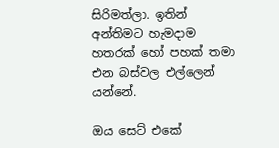සිරිමත්ලා. ඉතින් අන්තිමට හැමදාම හතරක් හෝ පහක් තමා එන බස්වල එල්ලෙන් යන්නේ.

ඔය සෙට් එකේ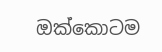ඔක්කොටම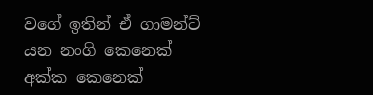වගේ ඉතින් ඒ ගාමන්ට් යන නංගි කෙනෙක් අක්ක කෙනෙක්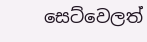සෙට්වෙලත්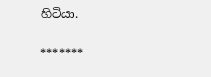හිටියා.

*******